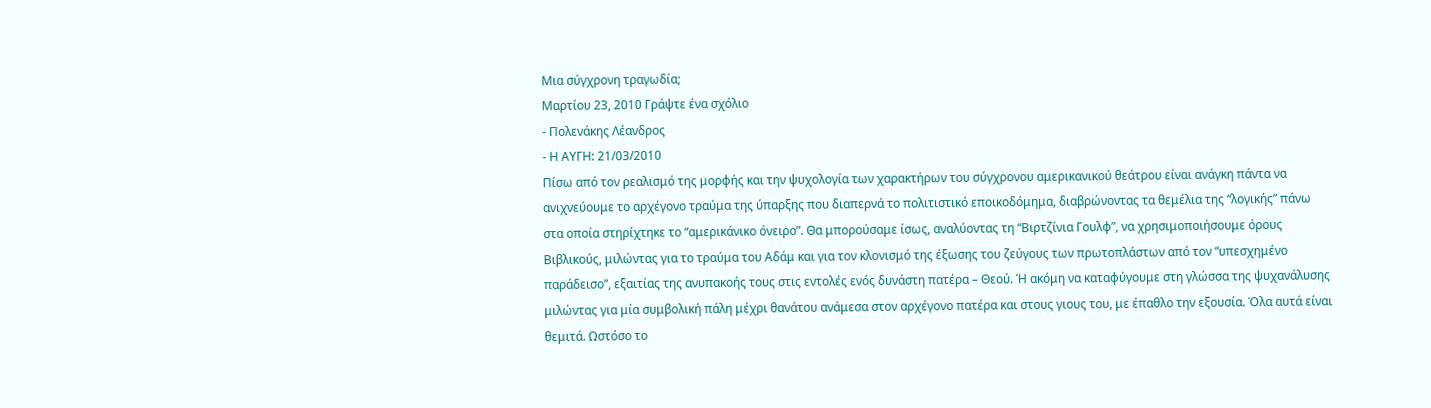Μια σύγχρονη τραγωδία;
Μαρτίου 23, 2010 Γράψτε ένα σχόλιο
- Πολενάκης Λέανδρος
- Η ΑΥΓΗ: 21/03/2010
Πίσω από τον ρεαλισμό της μορφής και την ψυχολογία των χαρακτήρων του σύγχρονου αμερικανικού θεάτρου είναι ανάγκη πάντα να ανιχνεύουμε το αρχέγονο τραύμα της ύπαρξης που διαπερνά το πολιτιστικό εποικοδόμημα, διαβρώνοντας τα θεμέλια της “λογικής” πάνω στα οποία στηρίχτηκε το “αμερικάνικο όνειρο”. Θα μπορούσαμε ίσως, αναλύοντας τη “Βιρτζίνια Γουλφ”, να χρησιμοποιήσουμε όρους Βιβλικούς, μιλώντας για το τραύμα του Αδάμ και για τον κλονισμό της έξωσης του ζεύγους των πρωτοπλάστων από τον “υπεσχημένο παράδεισο”, εξαιτίας της ανυπακοής τους στις εντολές ενός δυνάστη πατέρα – Θεού. Ή ακόμη να καταφύγουμε στη γλώσσα της ψυχανάλυσης μιλώντας για μία συμβολική πάλη μέχρι θανάτου ανάμεσα στον αρχέγονο πατέρα και στους γιους του, με έπαθλο την εξουσία. Όλα αυτά είναι θεμιτά. Ωστόσο το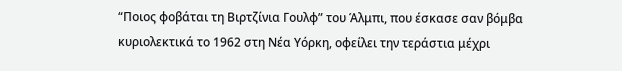“Ποιος φοβάται τη Βιρτζίνια Γουλφ” του Άλμπι, που έσκασε σαν βόμβα κυριολεκτικά το 1962 στη Νέα Υόρκη, οφείλει την τεράστια μέχρι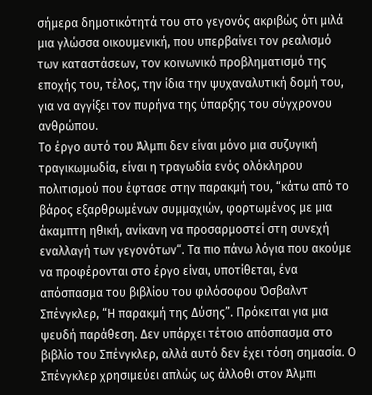σήμερα δημοτικότητά του στο γεγονός ακριβώς ότι μιλά μια γλώσσα οικουμενική, που υπερβαίνει τον ρεαλισμό των καταστάσεων, τον κοινωνικό προβληματισμό της εποχής του, τέλος, την ίδια την ψυχαναλυτική δομή του, για να αγγίξει τον πυρήνα της ύπαρξης του σύγχρονου ανθρώπου.
Το έργο αυτό του Άλμπι δεν είναι μόνο μια συζυγική τραγικωμωδία, είναι η τραγωδία ενός ολόκληρου πολιτισμού που έφτασε στην παρακμή του, “κάτω από το βάρος εξαρθρωμένων συμμαχιών, φορτωμένος με μια άκαμπτη ηθική, ανίκανη να προσαρμοστεί στη συνεχή εναλλαγή των γεγονότων“. Τα πιο πάνω λόγια που ακούμε να προφέρονται στο έργο είναι, υποτίθεται, ένα απόσπασμα του βιβλίου του φιλόσοφου Όσβαλντ Σπένγκλερ, “Η παρακμή της Δύσης”. Πρόκειται για μια ψευδή παράθεση. Δεν υπάρχει τέτοιο απόσπασμα στο βιβλίο του Σπένγκλερ, αλλά αυτό δεν έχει τόση σημασία. Ο Σπένγκλερ χρησιμεύει απλώς ως άλλοθι στον Άλμπι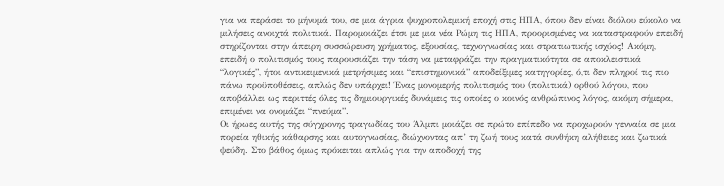για να περάσει το μήνυμά του, σε μια άγρια ψυχροπολεμική εποχή στις ΗΠΑ, όπου δεν είναι διόλου εύκολο να μιλήσεις ανοιχτά πολιτικά. Παρομοιάζει έτσι με μια νέα Ρώμη τις ΗΠΑ, προορισμένες να καταστραφούν επειδή στηρίζονται στην άπειρη συσσώρευση χρήματος, εξουσίας, τεχνογνωσίας και στρατιωτικής ισχύος! Ακόμη, επειδή ο πολιτισμός τους παρουσιάζει την τάση να μεταφράζει την πραγματικότητα σε αποκλειστικά “λογικές”, ήτοι αντικειμενικά μετρήσιμες και “επιστημονικά” αποδείξιμες κατηγορίες, ό,τι δεν πληροί τις πιο πάνω προϋποθέσεις, απλώς δεν υπάρχει! Ένας μονομερής πολιτισμός του (πολιτικά) ορθού λόγου, που αποβάλλει ως περιττές όλες τις δημιουργικές δυνάμεις τις οποίες ο κοινός ανθρώπινος λόγος, ακόμη σήμερα, επιμένει να ονομάζει “πνεύμα”.
Οι ήρωες αυτής της σύγχρονης τραγωδίας του Άλμπι μοιάζει σε πρώτο επίπεδο να προχωρούν γενναία σε μια πορεία ηθικής κάθαρσης και αυτογνωσίας, διώχνοντας απ’ τη ζωή τους κατά συνθήκη αλήθειες και ζωτικά ψεύδη. Στο βάθος όμως πρόκειται απλώς για την αποδοχή της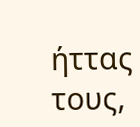ήττας τους,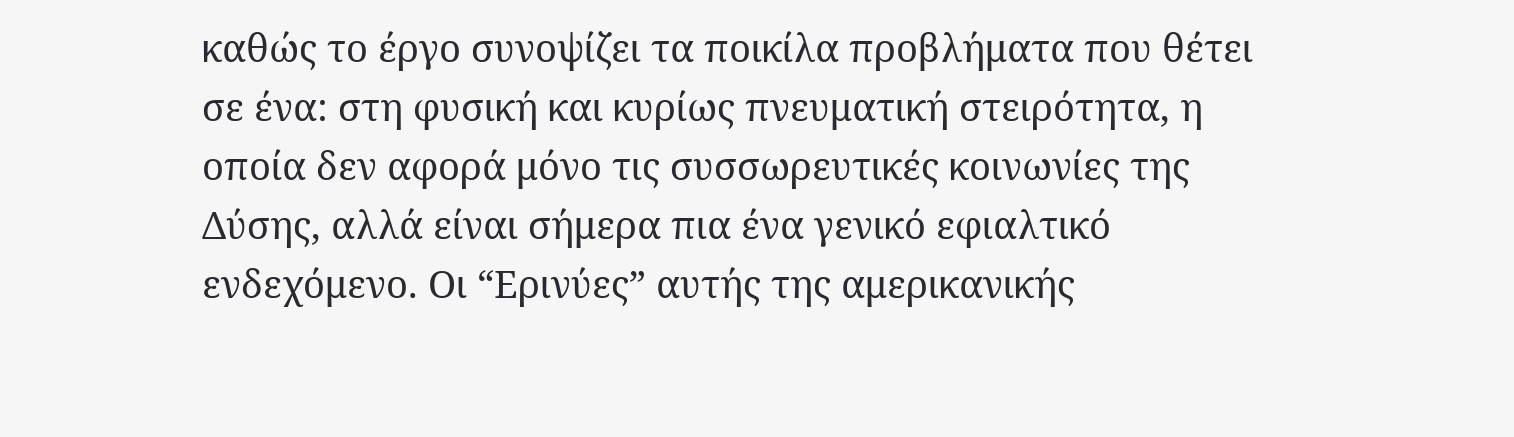καθώς το έργο συνοψίζει τα ποικίλα προβλήματα που θέτει σε ένα: στη φυσική και κυρίως πνευματική στειρότητα, η οποία δεν αφορά μόνο τις συσσωρευτικές κοινωνίες της Δύσης, αλλά είναι σήμερα πια ένα γενικό εφιαλτικό ενδεχόμενο. Οι “Ερινύες” αυτής της αμερικανικής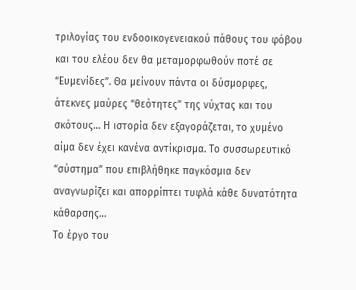τριλογίας του ενδοοικογενειακού πάθους του φόβου και του ελέου δεν θα μεταμορφωθούν ποτέ σε “Ευμενίδες”. Θα μείνουν πάντα οι δύσμορφες, άτεκνες μαύρες “θεότητες” της νύχτας και του σκότους… Η ιστορία δεν εξαγοράζεται, το χυμένο αίμα δεν έχει κανένα αντίκρισμα. Το συσσωρευτικό “σύστημα” που επιβλήθηκε παγκόσμια δεν αναγνωρίζει και απορρίπτει τυφλά κάθε δυνατότητα κάθαρσης…
Το έργο του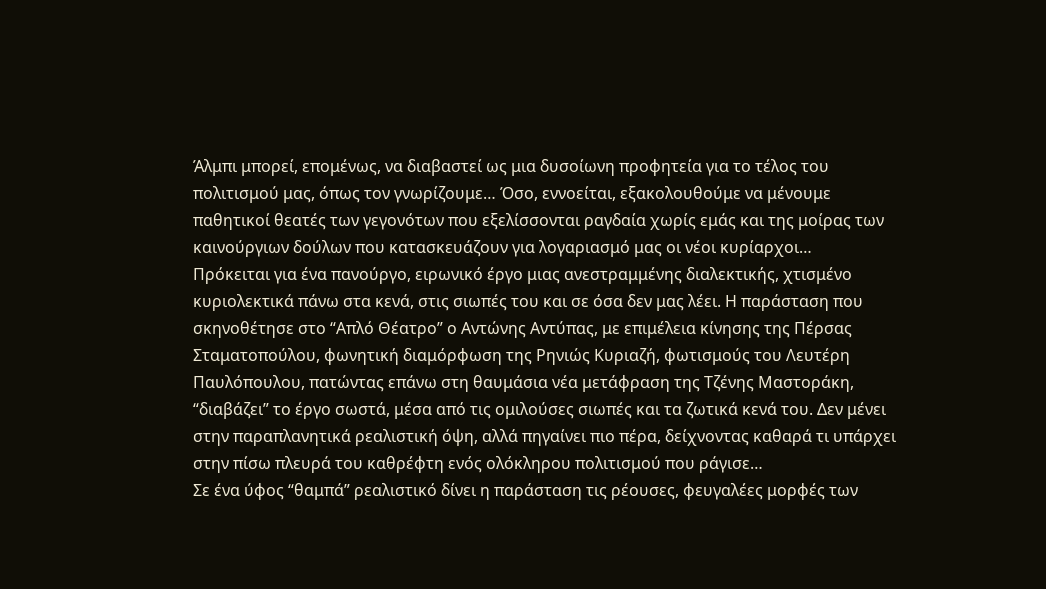Άλμπι μπορεί, επομένως, να διαβαστεί ως μια δυσοίωνη προφητεία για το τέλος του πολιτισμού μας, όπως τον γνωρίζουμε… Όσο, εννοείται, εξακολουθούμε να μένουμε παθητικοί θεατές των γεγονότων που εξελίσσονται ραγδαία χωρίς εμάς και της μοίρας των καινούργιων δούλων που κατασκευάζουν για λογαριασμό μας οι νέοι κυρίαρχοι…
Πρόκειται για ένα πανούργο, ειρωνικό έργο μιας ανεστραμμένης διαλεκτικής, χτισμένο κυριολεκτικά πάνω στα κενά, στις σιωπές του και σε όσα δεν μας λέει. Η παράσταση που σκηνοθέτησε στο “Απλό Θέατρο” ο Αντώνης Αντύπας, με επιμέλεια κίνησης της Πέρσας Σταματοπούλου, φωνητική διαμόρφωση της Ρηνιώς Κυριαζή, φωτισμούς του Λευτέρη Παυλόπουλου, πατώντας επάνω στη θαυμάσια νέα μετάφραση της Τζένης Μαστοράκη, “διαβάζει” το έργο σωστά, μέσα από τις ομιλούσες σιωπές και τα ζωτικά κενά του. Δεν μένει στην παραπλανητικά ρεαλιστική όψη, αλλά πηγαίνει πιο πέρα, δείχνοντας καθαρά τι υπάρχει στην πίσω πλευρά του καθρέφτη ενός ολόκληρου πολιτισμού που ράγισε…
Σε ένα ύφος “θαμπά” ρεαλιστικό δίνει η παράσταση τις ρέουσες, φευγαλέες μορφές των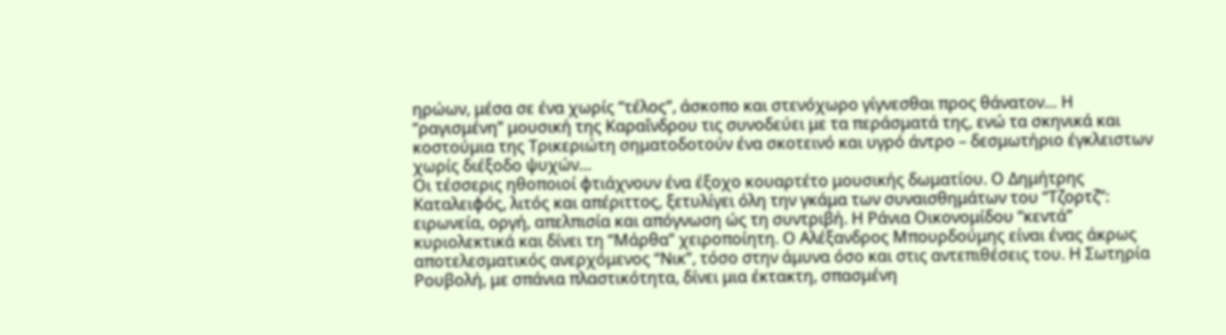ηρώων, μέσα σε ένα χωρίς “τέλος”, άσκοπο και στενόχωρο γίγνεσθαι προς θάνατον… Η “ραγισμένη” μουσική της Καραΐνδρου τις συνοδεύει με τα περάσματά της, ενώ τα σκηνικά και κοστούμια της Τρικεριώτη σηματοδοτούν ένα σκοτεινό και υγρό άντρο – δεσμωτήριο έγκλειστων χωρίς διέξοδο ψυχών…
Οι τέσσερις ηθοποιοί φτιάχνουν ένα έξοχο κουαρτέτο μουσικής δωματίου. Ο Δημήτρης Καταλειφός, λιτός και απέριττος, ξετυλίγει όλη την γκάμα των συναισθημάτων του “Τζορτζ”: ειρωνεία, οργή, απελπισία και απόγνωση ώς τη συντριβή. Η Ράνια Οικονομίδου “κεντά” κυριολεκτικά και δίνει τη “Μάρθα” χειροποίητη. Ο Αλέξανδρος Μπουρδούμης είναι ένας άκρως αποτελεσματικός ανερχόμενος “Νικ”, τόσο στην άμυνα όσο και στις αντεπιθέσεις του. Η Σωτηρία Ρουβολή, με σπάνια πλαστικότητα, δίνει μια έκτακτη, σπασμένη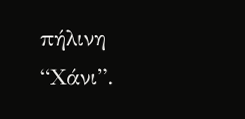πήλινη “Χάνι”.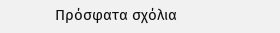Πρόσφατα σχόλια